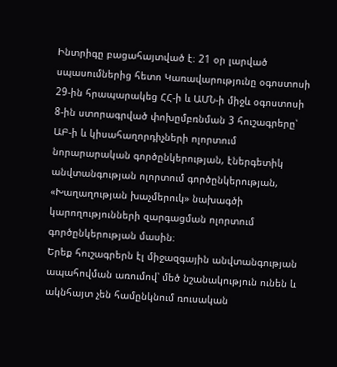Ինտրիգը բացահայտված է։ 21 օր լարված սպասումներից հետո Կառավարությունը օգոստոսի 29-ին հրապարակեց ՀՀ-ի և ԱՄՆ-ի միջև օգոստոսի 8-ին ստորագրված փոխըմբռնման 3 հուշագրերը՝ ԱԲ-ի և կիսահաղորդիչների ոլորտում նորարարական գործընկերության, էներգետիկ անվտանգության ոլորտում գործընկերության, «Խաղաղության խաչմերուկ» նախագծի կարողությունների զարգացման ոլորտում գործընկերության մասին։
Երեք հուշագրերն էլ միջազգային անվտանգության ապահովման առումով՝ մեծ նշանակություն ունեն և ակնհայտ չեն համընկնում ռուսական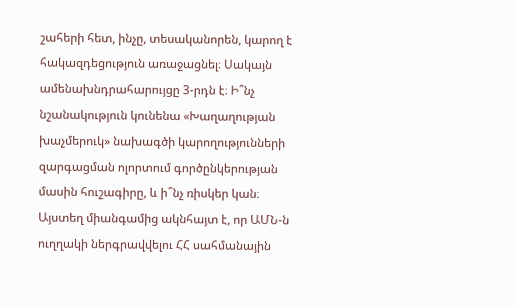շահերի հետ, ինչը, տեսականորեն, կարող է հակազդեցություն առաջացնել։ Սակայն ամենախնդրահարույցը 3-րդն է։ Ի՞նչ նշանակություն կունենա «Խաղաղության խաչմերուկ» նախագծի կարողությունների զարգացման ոլորտում գործընկերության մասին հուշագիրը, և ի՞նչ ռիսկեր կան։
Այստեղ միանգամից ակնհայտ է, որ ԱՄՆ-ն ուղղակի ներգրավվելու ՀՀ սահմանային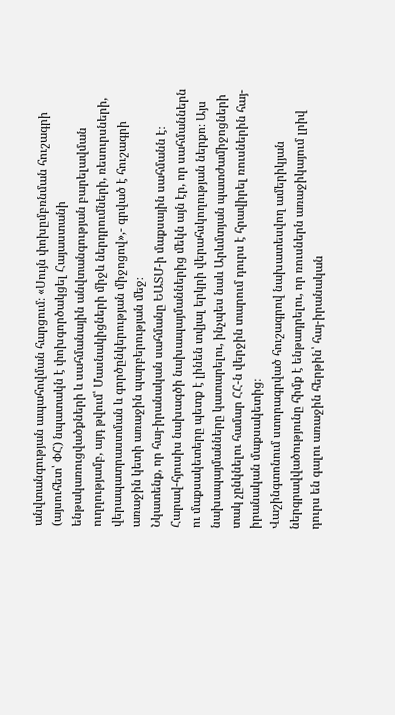անվտանգության ապահովման հարցում։ «Սույն փոխըմբռնման հուշագրի (այսուհետ՝ ՓՀ) նպատակն է փոխգործակցել Հայաստանի ենթակառուցվածքների և սահմանային անվտանգության բարելավման ուղղությամբ, այդ թվում՝ Մասնակիցների միջև ներդրումների, ռեսուրսների, վերապատրաստման և գործընկերության միջոցով»,- գրված է հուշագրի առաջին կետի առաջին պարբերության մեջ։
Նկատենք, որ հայ-իրանական սահմանը ԵԱՏՄ-ի մաքսային սահմանն է։ Հարավ-հյուսիս նախագծի նախապայմաններից մեկն այն էր, որ սահմաններն ու մաքսակետերը պետք է լինեն տվյալ երկրի վերահսկողության ներքո։ Այս նախապայմանները կատարելու, ինչպես նաև Արևմտյան պատժամիջոցների տակ չընկնելու համար ՀՀ-ն վերջին տարում դուրս է հրավիրել ռուսներին հայ-իրանական մաքսակետից։
Վաշինգտոնում ստորագրված հուշագրով նախատեսվող ամերիկյան ներգրավվածությունը հիմք է ենթադրելու, որ ռուսներն առաջիկայում լրիվ դուրս են գալու առաջին հերթին՝ հայ-իրանական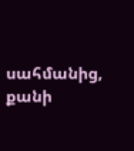սահմանից, քանի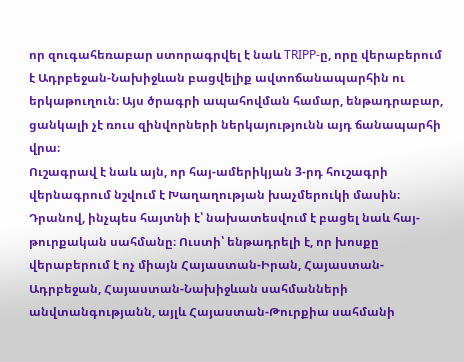որ զուգահեռաբար ստորագրվել է նաև TRIPP-ը, որը վերաբերում է Ադրբեջան-Նախիջևան բացվելիք ավտոճանապարհին ու երկաթուղուն։ Այս ծրագրի ապահովման համար, ենթադրաբար, ցանկալի չէ ռուս զինվորների ներկայությունն այդ ճանապարհի վրա։
Ուշագրավ է նաև այն, որ հայ-ամերիկյան 3-րդ հուշագրի վերնագրում նշվում է Խաղաղության խաչմերուկի մասին։ Դրանով, ինչպես հայտնի է՝ նախատեսվում է բացել նաև հայ-թուրքական սահմանը։ Ուստի՝ ենթադրելի է, որ խոսքը վերաբերում է ոչ միայն Հայաստան-Իրան, Հայաստան-Ադրբեջան, Հայաստան-Նախիջևան սահմանների անվտանգությանն, այլև Հայաստան-Թուրքիա սահմանի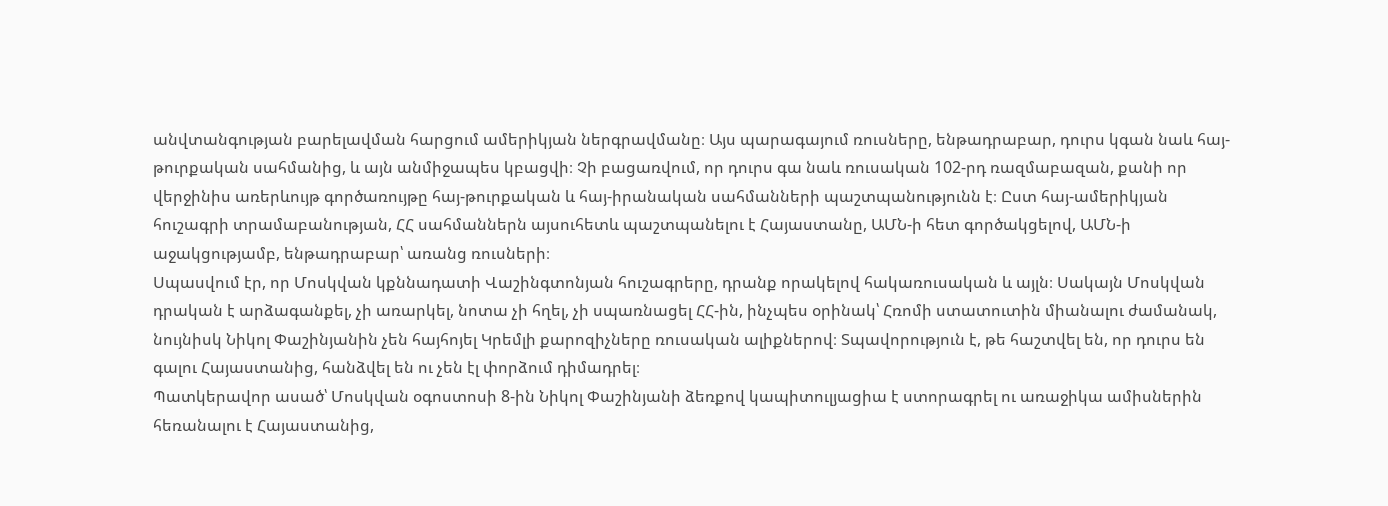անվտանգության բարելավման հարցում ամերիկյան ներգրավմանը։ Այս պարագայում ռուսները, ենթադրաբար, դուրս կգան նաև հայ-թուրքական սահմանից, և այն անմիջապես կբացվի։ Չի բացառվում, որ դուրս գա նաև ռուսական 102-րդ ռազմաբազան, քանի որ վերջինիս առերևույթ գործառույթը հայ-թուրքական և հայ-իրանական սահմանների պաշտպանությունն է։ Ըստ հայ-ամերիկյան հուշագրի տրամաբանության, ՀՀ սահմաններն այսուհետև պաշտպանելու է Հայաստանը, ԱՄՆ-ի հետ գործակցելով, ԱՄՆ-ի աջակցությամբ, ենթադրաբար՝ առանց ռուսների։
Սպասվում էր, որ Մոսկվան կքննադատի Վաշինգտոնյան հուշագրերը, դրանք որակելով հակառուսական և այլն։ Սակայն Մոսկվան դրական է արձագանքել, չի առարկել, նոտա չի հղել, չի սպառնացել ՀՀ-ին, ինչպես օրինակ՝ Հռոմի ստատուտին միանալու ժամանակ, նույնիսկ Նիկոլ Փաշինյանին չեն հայհոյել Կրեմլի քարոզիչները ռուսական ալիքներով։ Տպավորություն է, թե հաշտվել են, որ դուրս են գալու Հայաստանից, հանձվել են ու չեն էլ փորձում դիմադրել։
Պատկերավոր ասած՝ Մոսկվան օգոստոսի 8-ին Նիկոլ Փաշինյանի ձեռքով կապիտուլյացիա է ստորագրել ու առաջիկա ամիսներին հեռանալու է Հայաստանից,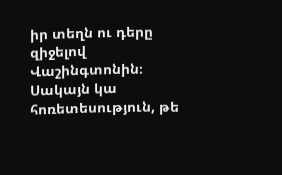իր տեղն ու դերը զիջելով Վաշինգտոնին։ Սակայն կա հոռետեսություն, թե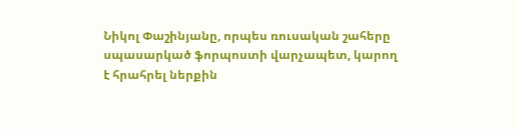Նիկոլ Փաշինյանը, որպես ռուսական շահերը սպասարկած ֆորպոստի վարչապետ, կարող է հրահրել ներքին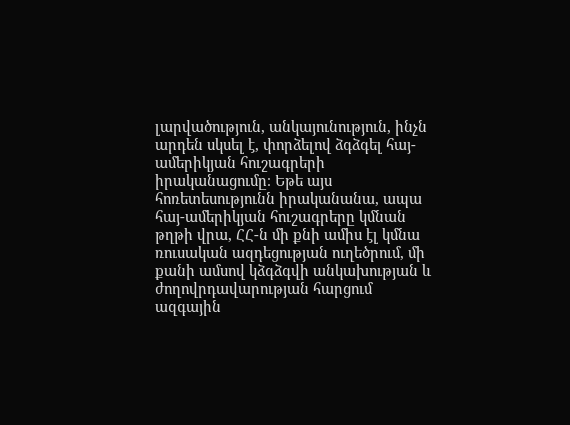լարվածություն, անկայունություն, ինչն արդեն սկսել է, փորձելով ձգձգել հայ-ամերիկյան հուշագրերի իրականացումը։ Եթե այս հոռետեսությունն իրականանա, ապա հայ-ամերիկյան հուշագրերը կմնան թղթի վրա, ՀՀ-ն մի քնի ամիս էլ կմնա ռուսական ազդեցության ուղեծրում, մի քանի ամսով կձգձգվի անկախության և ժողովրդավարության հարցում ազգային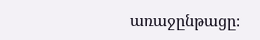առաջընթացը։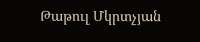Թաթուլ Մկրտչյան